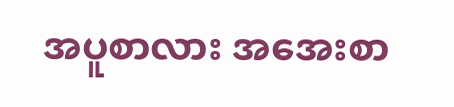အပူစာလား အအေးစာ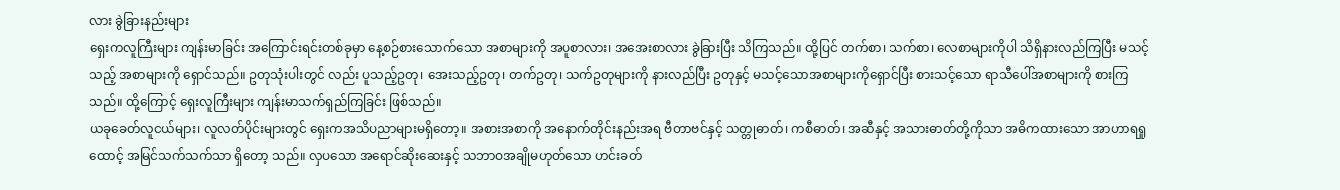လား ခွဲခြားနည်းများ
ရှေးကလူကြီးများ ကျန်းမာခြင်း အကြောင်းရင်းတစ်ခုမှာ နေ့စဉ်စားသောက်သော အစာများကို အပူစာလား၊ အအေးစာလား ခွဲခြားပြီး သိကြသည်။ ထို့ပြင် တက်စာ၊ သက်စာ၊ လေစာများကိုပါ သိရှိနားလည်ကြပြီး မသင့်သည့် အစာများကို ရှောင်သည်။ ဥတုသုံးပါးတွင် လည်း ပူသည့်ဥတု၊ အေးသည့်ဥတု၊ တက်ဥတု၊ သက်ဥတုများကို နားလည်ပြီး ဥတုနှင့် မသင့်သောအစာများကိုရှောင်ပြီး စားသင့်သော ရာသီပေါ်အစာများကို စားကြသည်။ ထို့ကြောင့် ရှေးလူကြီးများ ကျန်းမာသက်ရှည်ကြခြင်း ဖြစ်သည်။
ယခုခေတ်လူငယ်များ၊ လူလတ်ပိုင်းများတွင် ရှေးကအသိပညာများမရှိတော့။ အစားအစာကို အနောက်တိုင်းနည်းအရ ဗီတာဗင်နှင့် သတ္တုဓာတ်၊ ကစီဓာတ်၊ အဆီနှင့် အသားဓာတ်တို့ကိုသာ အဓိကထားသော အာဟာရရှုထောင့် အမြင်သက်သက်သာ ရှိတော့ သည်။ လှပသော အရောင်ဆိုးဆေးနှင့် သဘာဝအချိုမဟုတ်သော ဟင်းခတ်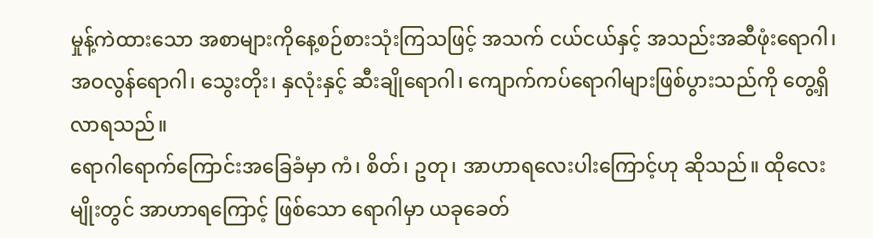မှုန့်ကဲထားသော အစာများကိုနေ့စဉ်စားသုံးကြသဖြင့် အသက် ငယ်ငယ်နှင့် အသည်းအဆီဖုံးရောဂါ၊ အဝလွန်ရောဂါ၊ သွေးတိုး၊ နှလုံးနှင့် ဆီးချိုရောဂါ၊ ကျောက်ကပ်ရောဂါများဖြစ်ပွားသည်ကို တွေ့ရှိလာရသည်။
ရောဂါရောက်ကြောင်းအခြေခံမှာ ကံ၊ စိတ်၊ ဥတု၊ အာဟာရလေးပါးကြောင့်ဟု ဆိုသည်။ ထိုလေးမျိုးတွင် အာဟာရကြောင့် ဖြစ်သော ရောဂါမှာ ယခုခေတ်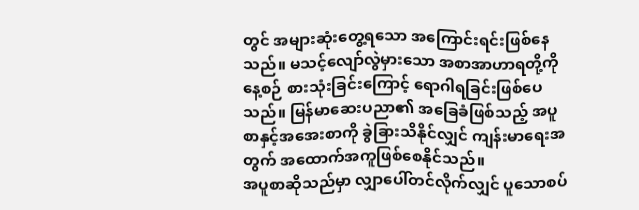တွင် အများဆုံးတွေ့ရသော အကြောင်းရင်းဖြစ်နေသည်။ မသင့်လျော်လွဲမှားသော အစာအာဟာရတို့ကို နေ့စဉ် စားသုံးခြင်းကြောင့် ရောဂါရခြင်းဖြစ်ပေသည်။ မြန်မာဆေးပညာ၏ အခြေခံဖြစ်သည့် အပူစာနှင့်အအေးစာကို ခွဲခြားသိနိုင်လျှင် ကျန်းမာရေးအတွက် အထောက်အကူဖြစ်စေနိုင်သည်။
အပူစာဆိုသည်မှာ လျှာပေါ်တင်လိုက်လျှင် ပူသောစပ်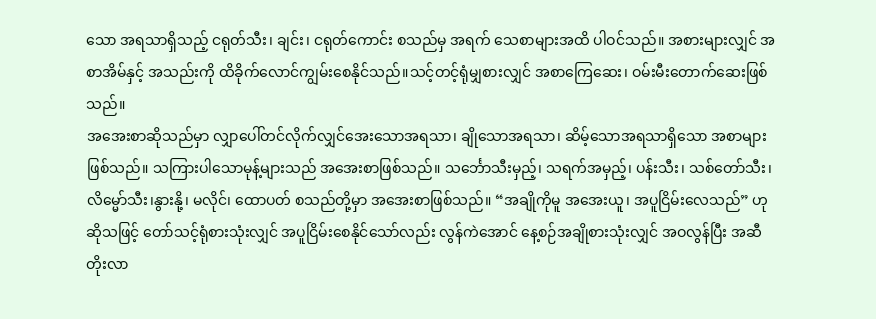သော အရသာရှိသည့် ငရုတ်သီး၊ ချင်း၊ ငရုတ်ကောင်း စသည်မှ အရက် သေစာများအထိ ပါဝင်သည်။ အစားများလျှင် အစာအိမ်နှင့် အသည်းကို ထိခိုက်လောင်ကျွမ်းစေနိုင်သည်။သင့်တင့်ရုံမျှစားလျှင် အစာကြေဆေး၊ ဝမ်းမီးတောက်ဆေးဖြစ်သည်။
အအေးစာဆိုသည်မှာ လျှာပေါ်တင်လိုက်လျှင်အေးသောအရသာ၊ ချိုသောအရသာ၊ ဆိမ့်သောအရသာရှိသော အစာများဖြစ်သည်။ သကြားပါသောမုန့်များသည် အအေးစာဖြစ်သည်။ သင်္ဘောသီးမှည့်၊ သရက်အမှည့်၊ ပန်းသီး၊ သစ်တော်သီး၊ လိမ္မော်သီး၊နွားနို့၊ မလိုင်၊ ထောပတ် စသည်တို့မှာ အအေးစာဖြစ်သည်။ “အချိုကိုမူ အအေးယူ၊ အပူငြိမ်းလေသည်” ဟုဆိုသဖြင့် တော်သင့်ရုံစားသုံးလျှင် အပူငြိမ်းစေနိုင်သော်လည်း လွန်ကဲအောင် နေ့စဉ်အချိုစားသုံးလျှင် အဝလွန်ပြီး အဆီတိုးလာ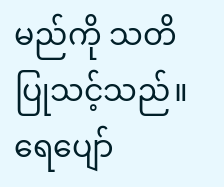မည်ကို သတိပြုသင့်သည်။
ရေပျော်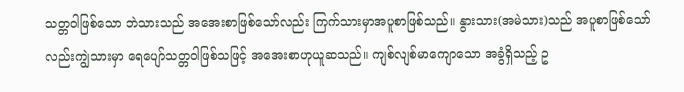သတ္တဝါဖြစ်သော ဘဲသားသည် အအေးစာဖြစ်သော်လည်း ကြက်သားမှာအပူစာဖြစ်သည်။ နွားသား(အမဲသား)သည် အပူစာဖြစ်သော်လည်းကျွဲသားမှာ ရေပျော်သတ္တဝါဖြစ်သဖြင့် အအေးစာဟုယူဆသည်။ ကျစ်လျစ်မာကျောသော အခွံရှိသည့် ဥ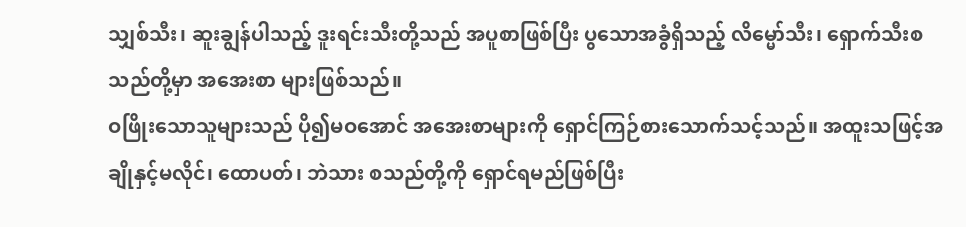သျှစ်သီး၊ ဆူးချွန်ပါသည့် ဒူးရင်းသီးတို့သည် အပူစာဖြစ်ပြီး ပွသောအခွံရှိသည့် လိမ္မော်သီး၊ ရှောက်သီးစသည်တို့မှာ အအေးစာ များဖြစ်သည်။
ဝဖြိုးသောသူများသည် ပို၍မဝအောင် အအေးစာများကို ရှောင်ကြဉ်စားသောက်သင့်သည်။ အထူးသဖြင့်အချိုနှင့်မလိုင်၊ ထောပတ်၊ ဘဲသား စသည်တို့ကို ရှောင်ရမည်ဖြစ်ပြီး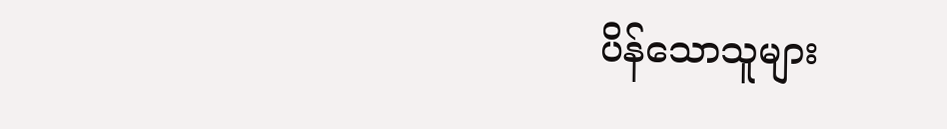ပိန်သောသူများ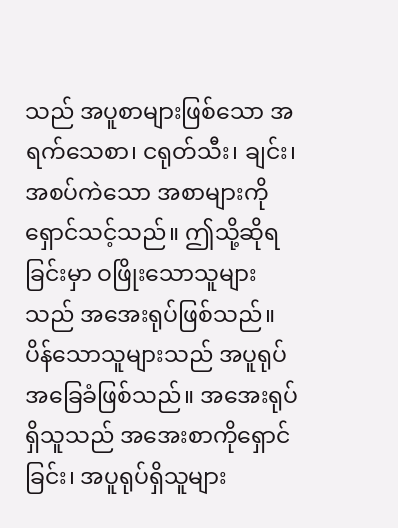သည် အပူစာများဖြစ်သော အရက်သေစာ၊ ငရုတ်သီး၊ ချင်း၊ အစပ်ကဲသော အစာများကို ရှောင်သင့်သည်။ ဤသို့ဆိုရခြင်းမှာ ဝဖြိုးသောသူများသည် အအေးရုပ်ဖြစ်သည်။
ပိန်သောသူများသည် အပူရုပ်အခြေခံဖြစ်သည်။ အအေးရုပ်ရှိသူသည် အအေးစာကိုရှောင်ခြင်း၊ အပူရုပ်ရှိသူများ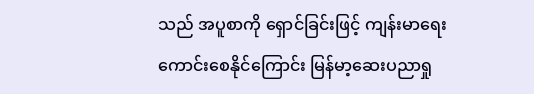သည် အပူစာကို ရှောင်ခြင်းဖြင့် ကျန်းမာရေးကောင်းစေနိုင်ကြောင်း မြန်မာ့ဆေးပညာရှု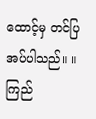ထောင့်မှ တင်ပြအပ်ပါသည်။ ။
ကြည်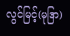လွင်မြင့်(မုဒြာ)